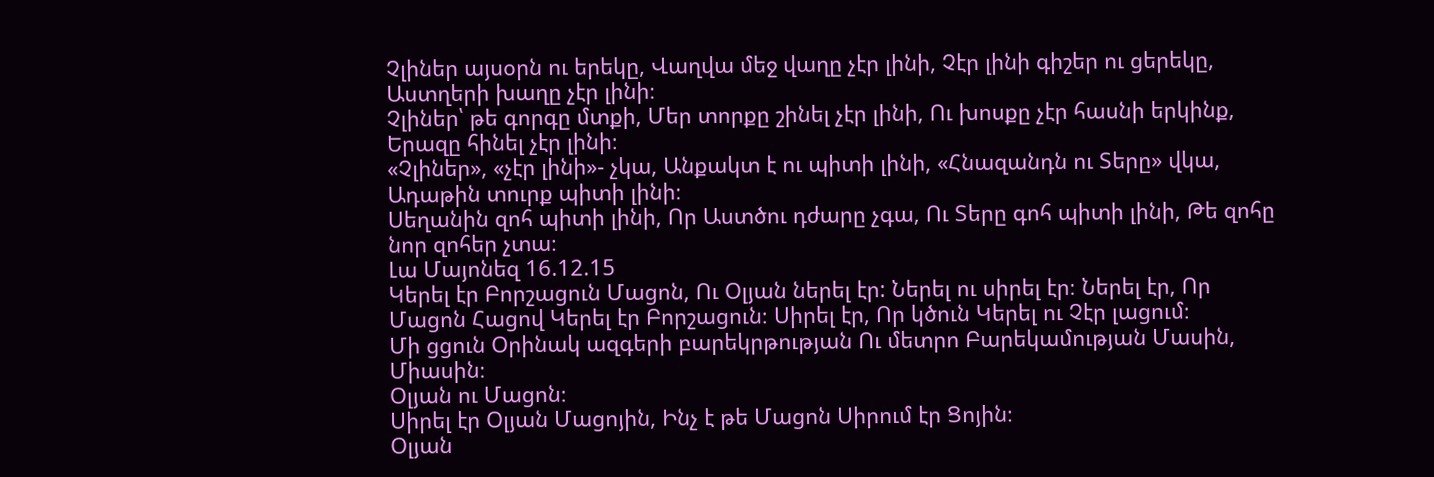Չլիներ այսօրն ու երեկը, Վաղվա մեջ վաղը չէր լինի, Չէր լինի գիշեր ու ցերեկը, Աստղերի խաղը չէր լինի։
Չլիներ՝ թե գորգը մտքի, Մեր տորքը շինել չէր լինի, Ու խոսքը չէր հասնի երկինք, Երազը հինել չէր լինի։
«Չլիներ», «չէր լինի»- չկա, Անքակտ է ու պիտի լինի, «Հնազանդն ու Տերը» վկա, Ադաթին տուրք պիտի լինի։
Սեղանին զոհ պիտի լինի, Որ Աստծու դժարը չգա, Ու Տերը գոհ պիտի լինի, Թե զոհը նոր զոհեր չտա։
Լա Մայոնեզ 16.12.15
Կերել էր Բորշացուն Մացոն, Ու Օլյան ներել էր: Ներել ու սիրել էր։ Ներել էր, Որ Մացոն Հացով Կերել էր Բորշացուն։ Սիրել էր, Որ կծուն Կերել ու Չէր լացում։
Մի ցցուն Օրինակ ազգերի բարեկրթության Ու մետրո Բարեկամության Մասին, Միասին։
Օլյան ու Մացոն։
Սիրել էր Օլյան Մացոյին, Ինչ է թե Մացոն Սիրում էր Ցոյին։
Օլյան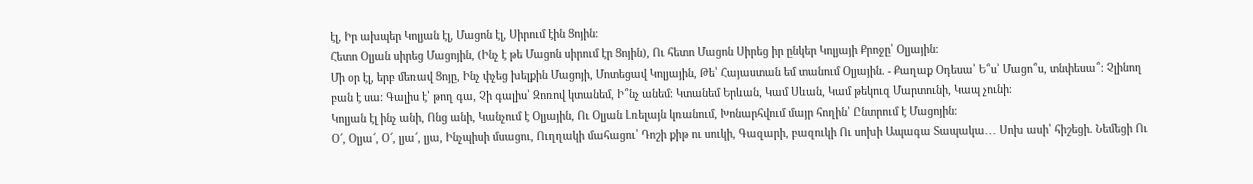էլ, Իր ախպեր Կոլյան էլ, Մացոն էլ, Սիրում էին Ցոյին։
Հետո Օլյան սիրեց Մացոյին, (Ինչ է թե Մացոն սիրում էր Ցոյին), Ու հետո Մացոն Սիրեց իր ընկեր Կոլյայի Քրոջը՝ Օլյային։
Մի օր էլ, երբ մեռավ Ցոյը, Ինչ փչեց խելքին Մացոյի, Մոտեցավ Կոլյային, Թե՝ Հայաստան եմ տանում Օլյային. - Քաղաք Օդեսա՝ Ե՞ս՝ Մացո՞ս, տնփեսա՞։ Չլինող բան է սա։ Գալիս է՝ թող գա, Չի գալիս՝ Զոռով կտանեմ, Ի՞նչ անեմ։ Կտանեմ Երևան, Կամ Սևան, Կամ թեկուզ Մարտունի, Կապ չունի։
Կոլյան էլ ինչ անի, Ոնց անի, Կանչում է Օլյային, Ու Օլյան Լռելայն կռանում, Խոնարհվում մայր հողին՝ Ընտրում է Մացոյին։
Օ՜, Օլյա՜, Օ՜, լյա՜, լյա, Ինչպիսի մսացու, Ուղղակի մահացու՝ Դոշի քիթ ու սուկի, Գազարի, բազուկի Ու սոխի Ապագա Տապակա․․․ Սոխ ասի՝ հիշեցի. Նեմեցի Ու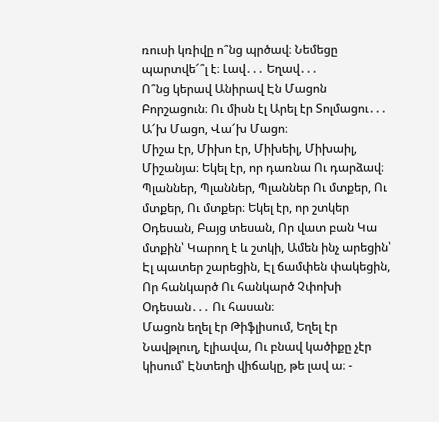ռուսի կռիվը ո՞նց պրծավ։ Նեմեցը պարտվե՜՞լ է։ Լավ․․․ Եղավ․․․
Ո՞նց կերավ Անիրավ Էն Մացոն Բորշացուն։ Ու միսն էլ Արել էր Տոլմացու․․․ Ա՜խ Մացո, Վա՜խ Մացո։
Միշա էր, Միխո էր, Միխեիլ, Միխաիլ, Միշանյա։ Եկել էր, որ դառնա Ու դարձավ։ Պլաններ, Պլաններ, Պլաններ Ու մտքեր, Ու մտքեր, Ու մտքեր։ Եկել էր, որ շտկեր Օդեսան, Բայց տեսան, Որ վատ բան Կա մտքին՝ Կարող է և շտկի, Ամեն ինչ արեցին՝ Էլ պատեր շարեցին, Էլ ճամփեն փակեցին, Որ հանկարծ Ու հանկարծ Չփոխի Օդեսան․․․ Ու հասան։
Մացոն եղել էր Թիֆլիսում, Եղել էր Նավթլուղ, էլիավա, Ու բնավ կածիքը չէր կիսում՝ Էնտեղի վիճակը, թե լավ ա։ -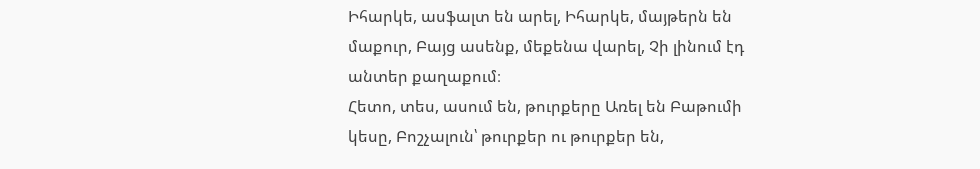Իհարկե, ասֆալտ են արել, Իհարկե, մայթերն են մաքուր, Բայց ասենք, մեքենա վարել, Չի լինում էդ անտեր քաղաքում։
Հետո, տես, ասում են, թուրքերը Առել են Բաթումի կեսը, Բոշչալուն՝ թուրքեր ու թուրքեր են,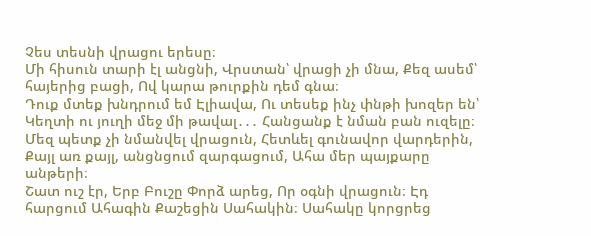Չես տեսնի վրացու երեսը։
Մի հիսուն տարի էլ անցնի, Վրստան՝ վրացի չի մնա, Քեզ ասեմ՝ հայերից բացի, Ով կարա թուրքին դեմ գնա։
Դուք մտեք խնդրում եմ Էլիավա, Ու տեսեք ինչ փնթի խոզեր են՝ Կեղտի ու յուղի մեջ մի թավալ․․․ Հանցանք է նման բան ուզելը։
Մեզ պետք չի նմանվել վրացուն, Հետևել գունավոր վարդերին, Քայլ առ քայլ, անցնցում զարգացում, Ահա մեր պայքարը անթերի։
Շատ ուշ էր, Երբ Բուշը Փորձ արեց, Որ օգնի վրացուն։ Էդ հարցում Ահագին Քաշեցին Սահակին։ Սահակը կորցրեց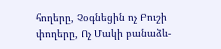հողերը, Չօգնեցին ոչ Բուշի փողերը, Ոչ Մակի բանաձև-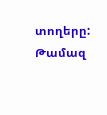տողերը:
Թամազ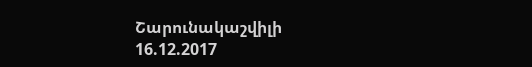Շարունակաշվիլի
16.12.2017